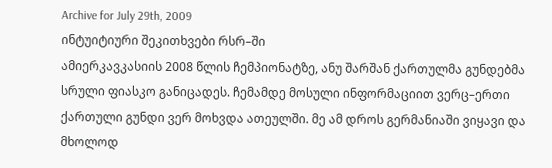Archive for July 29th, 2009
ინტუიტიური შეკითხვები რსრ–ში
ამიერკავკასიის 2008 წლის ჩემპიონატზე, ანუ შარშან ქართულმა გუნდებმა სრული ფიასკო განიცადეს. ჩემამდე მოსული ინფორმაციით ვერც–ერთი ქართული გუნდი ვერ მოხვდა ათეულში. მე ამ დროს გერმანიაში ვიყავი და მხოლოდ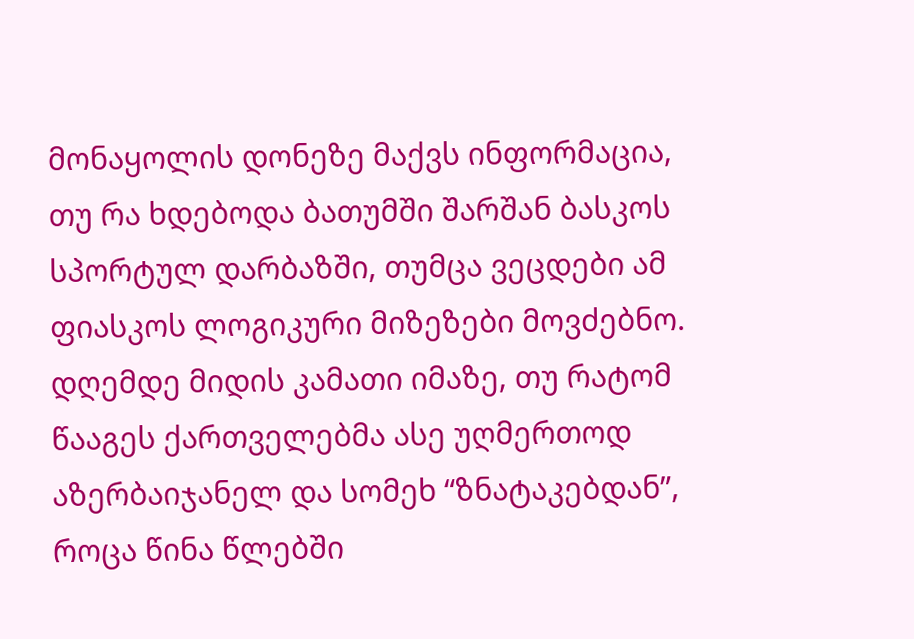მონაყოლის დონეზე მაქვს ინფორმაცია, თუ რა ხდებოდა ბათუმში შარშან ბასკოს სპორტულ დარბაზში, თუმცა ვეცდები ამ ფიასკოს ლოგიკური მიზეზები მოვძებნო.
დღემდე მიდის კამათი იმაზე, თუ რატომ წააგეს ქართველებმა ასე უღმერთოდ აზერბაიჯანელ და სომეხ “ზნატაკებდან”, როცა წინა წლებში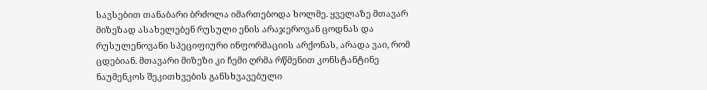სავსებით თანაბარი ბრძოლა იმართებოდა ხოლმე. ყველაზე მთავარ მიზეზად ასახელებენ რუსული ენის არაჯეროვან ცოდნას და რუსულენოვანი სპეციფიური ინფორმაციის არქონას, არადა ვაი, რომ ცდებიან. მთავარი მიზეზი კი ჩემი ღრმა რწმენით კონსტანტინე ნაუმენკოს შეკითხვების განსხვავებული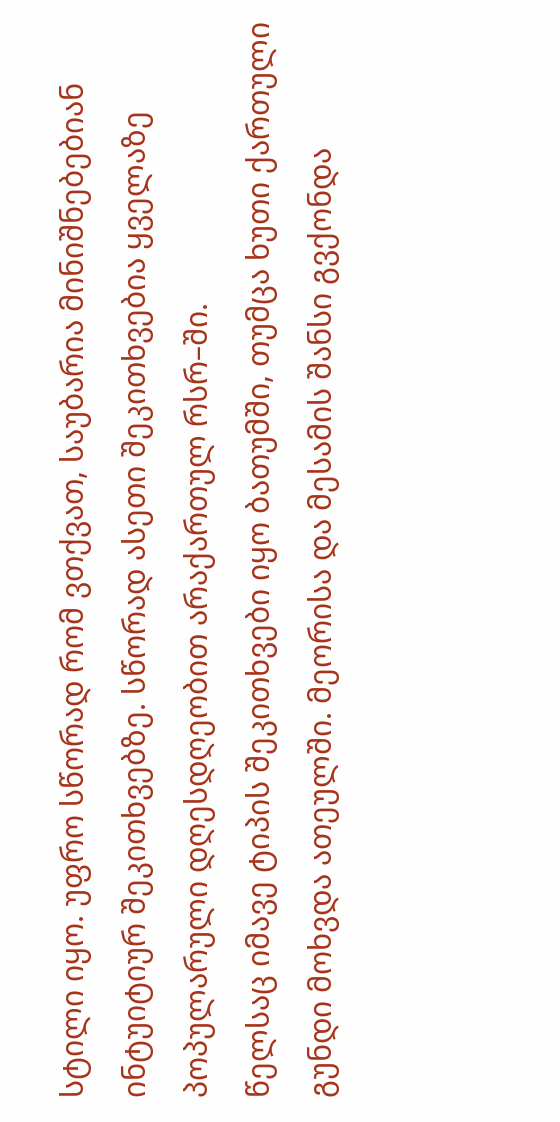სტილი იყო. უფრო სწორად რომ ვთქვათ, საუბარია მინიშნებებიან ინტუიტიურ შეკითხვებზე. სწორად ასეთი შეკითხვებია ყველაზე პოპულარული დღესდღეობით არაქართულ რსრ–ში.
წელსაც იმავე ტიპის შეკითხვები იყო ბათუმში, თუმცა ხუთი ქართული გუნდი მოხვდა ათეულში. მეორისა და მესამის შანსი გვქონდა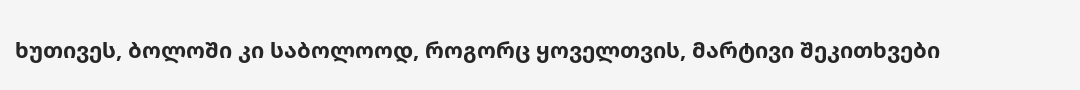ხუთივეს, ბოლოში კი საბოლოოდ, როგორც ყოველთვის, მარტივი შეკითხვები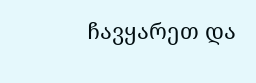ჩავყარეთ და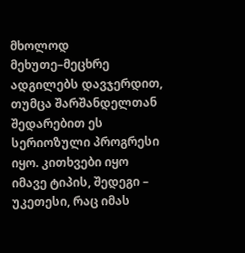მხოლოდ მეხუთე–მეცხრე ადგილებს დავჯერდით, თუმცა შარშანდელთან შედარებით ეს სერიოზული პროგრესი იყო. კითხვები იყო იმავე ტიპის, შედეგი – უკეთესი, რაც იმას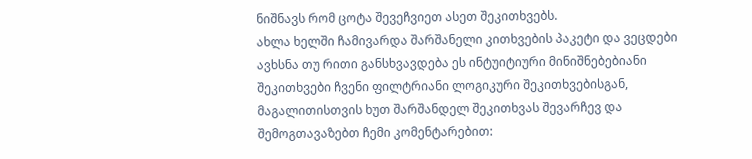ნიშნავს რომ ცოტა შევეჩვიეთ ასეთ შეკითხვებს.
ახლა ხელში ჩამივარდა შარშანელი კითხვების პაკეტი და ვეცდები ავხსნა თუ რითი განსხვავდება ეს ინტუიტიური მინიშნებებიანი შეკითხვები ჩვენი ფილტრიანი ლოგიკური შეკითხვებისგან, მაგალითისთვის ხუთ შარშანდელ შეკითხვას შევარჩევ და შემოგთავაზებთ ჩემი კომენტარებით: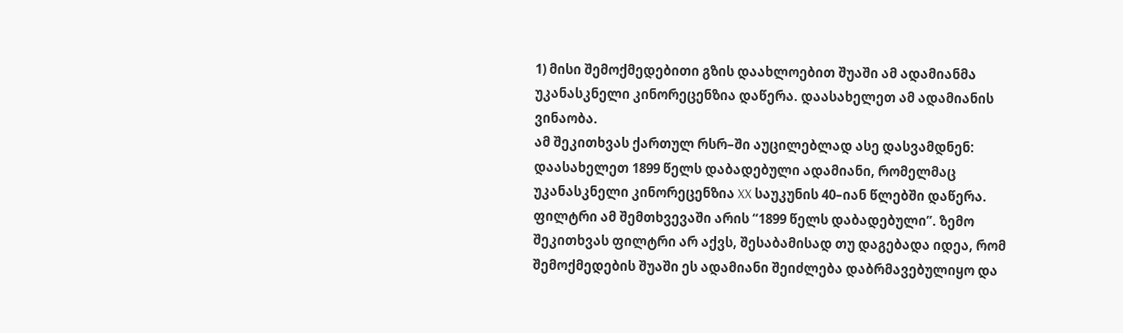1) მისი შემოქმედებითი გზის დაახლოებით შუაში ამ ადამიანმა უკანასკნელი კინორეცენზია დაწერა. დაასახელეთ ამ ადამიანის ვინაობა.
ამ შეკითხვას ქართულ რსრ–ში აუცილებლად ასე დასვამდნენ: დაასახელეთ 1899 წელს დაბადებული ადამიანი, რომელმაც უკანასკნელი კინორეცენზია XX საუკუნის 40–იან წლებში დაწერა. ფილტრი ამ შემთხვევაში არის “1899 წელს დაბადებული”. ზემო შეკითხვას ფილტრი არ აქვს, შესაბამისად თუ დაგებადა იდეა, რომ შემოქმედების შუაში ეს ადამიანი შეიძლება დაბრმავებულიყო და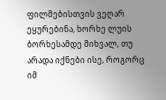ფილმებისთვის ვეღარ ეყურებინა, ხორხე ლუის ბორხესამდე მიხვალ, თუ არადა იქნები ისე, როგორც იმ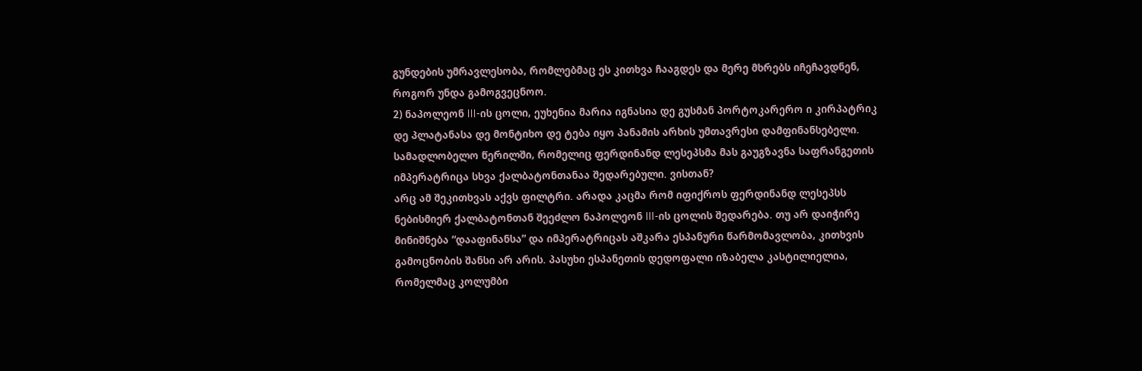გუნდების უმრავლესობა, რომლებმაც ეს კითხვა ჩააგდეს და მერე მხრებს იჩეჩავდნენ, როგორ უნდა გამოგვეცნოო.
2) ნაპოლეონ III-ის ცოლი, ეუხენია მარია იგნასია დე გუსმან პორტოკარერო ი კირპატრიკ დე პლატანასა დე მონტიხო დე ტება იყო პანამის არხის უმთავრესი დამფინანსებელი. სამადლობელო წერილში, რომელიც ფერდინანდ ლესეპსმა მას გაუგზავნა საფრანგეთის იმპერატრიცა სხვა ქალბატონთანაა შედარებული. ვისთან?
არც ამ შეკითხვას აქვს ფილტრი. არადა კაცმა რომ იფიქროს ფერდინანდ ლესეპსს ნებისმიერ ქალბატონთან შეეძლო ნაპოლეონ III-ის ცოლის შედარება. თუ არ დაიჭირე მინიშნება “დააფინანსა” და იმპერატრიცას აშკარა ესპანური წარმომავლობა, კითხვის გამოცნობის შანსი არ არის. პასუხი ესპანეთის დედოფალი იზაბელა კასტილიელია, რომელმაც კოლუმბი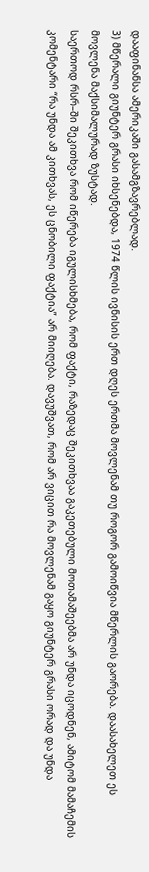დააფინანსა ამერიკაში გასამგზავრებლად.
3) მწერალი გიუნტერ გრასი იხსენებდა, 1974 წლის ივნისის ერთ დღეს ერთმა მოვლენამ თუ როგორ გამოიწვია მწერლის გაორება. დაასახელეთ ეს მოვლენა მაქსიმალურად ზუსტად.
საერთოდ რსრ–ში შეკითხვა რომ იწერება იგულისხმება, რომ ფაქტი, რაზედაც შეკითხვაა გაკეთებული მოთამაშეებმა არ უნდა იცოდნენ, ამიტომ მამაჩემის კომენტარი “რა უნდა ამ კითხვას, ეს ცნობილი ფაქტია” არ მიიღება. დავუშვათ, რომ არ ვიცით რა მოვლენამ გაყო გიუნტერ გრასი ორად და უნდა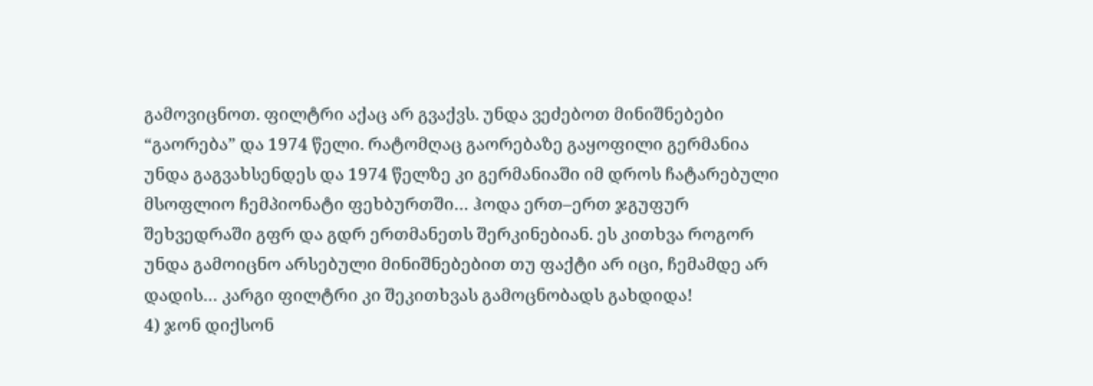გამოვიცნოთ. ფილტრი აქაც არ გვაქვს. უნდა ვეძებოთ მინიშნებები “გაორება” და 1974 წელი. რატომღაც გაორებაზე გაყოფილი გერმანია უნდა გაგვახსენდეს და 1974 წელზე კი გერმანიაში იმ დროს ჩატარებული მსოფლიო ჩემპიონატი ფეხბურთში… ჰოდა ერთ–ერთ ჯგუფურ შეხვედრაში გფრ და გდრ ერთმანეთს შერკინებიან. ეს კითხვა როგორ უნდა გამოიცნო არსებული მინიშნებებით თუ ფაქტი არ იცი, ჩემამდე არ დადის… კარგი ფილტრი კი შეკითხვას გამოცნობადს გახდიდა!
4) ჯონ დიქსონ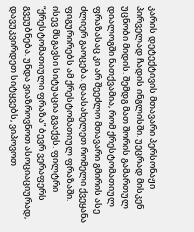კარის დეტექტივის მთავარი პერსონაჟი პირველად ჩადის ინგლისში. უეცრად მისკენ უცნობი მიდის. შემდგ მათ შორის გამართულ დიალოგში ნათქვამია, რომ ქრესტომათიულ ფრაზასაც კი არ შეეძლო მთავარი გმირის ასე ძლიერ გაოცება. დაასახელეთ რომელი ქვეყანა ფიგურირებს ამ ქრესტომათიულ ფრაზაში.
ისევ მსგავსი სიტუაცია გვაქვს. ფილტრი “ქრესტომათიული ფრაზა” ბევრ ვერაფერს გვეუბნება. უნდა ვიაზროვნოთ ასოციაციურად, დავუკვირდეთ სიტყვებს, ვიპოვოთ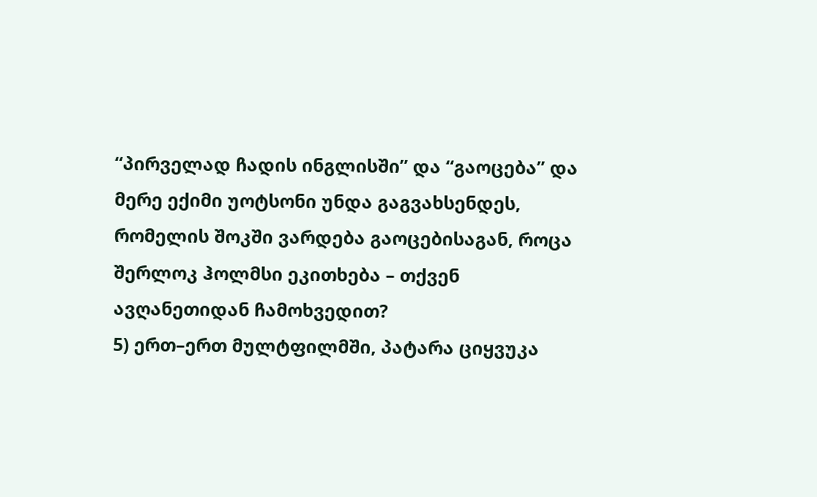“პირველად ჩადის ინგლისში” და “გაოცება” და მერე ექიმი უოტსონი უნდა გაგვახსენდეს, რომელის შოკში ვარდება გაოცებისაგან, როცა შერლოკ ჰოლმსი ეკითხება – თქვენ ავღანეთიდან ჩამოხვედით?
5) ერთ–ერთ მულტფილმში, პატარა ციყვუკა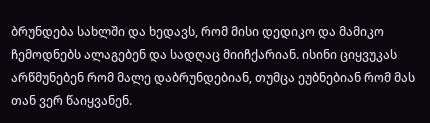ბრუნდება სახლში და ხედავს, რომ მისი დედიკო და მამიკო ჩემოდნებს ალაგებენ და სადღაც მიიჩქარიან. ისინი ციყვუკას არწმუნებენ რომ მალე დაბრუნდებიან, თუმცა ეუბნებიან რომ მას თან ვერ წაიყვანენ.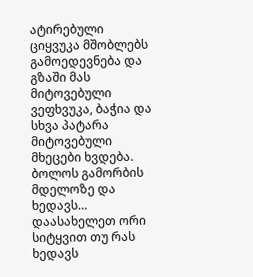ატირებული ციყვუკა მშობლებს გამოედევნება და გზაში მას მიტოვებული ვეფხვუკა, ბაჭია და სხვა პატარა მიტოვებული მხეცები ხვდება. ბოლოს გამორბის მდელოზე და ხედავს… დაასახელეთ ორი სიტყვით თუ რას ხედავს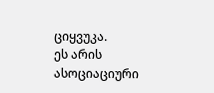ციყვუკა.
ეს არის ასოციაციური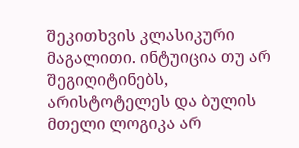შეკითხვის კლასიკური მაგალითი. ინტუიცია თუ არ შეგიღიტინებს, არისტოტელეს და ბულის მთელი ლოგიკა არ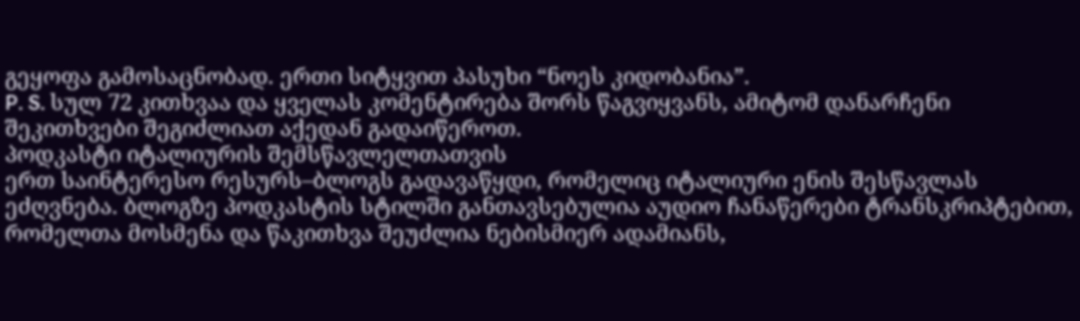გეყოფა გამოსაცნობად. ერთი სიტყვით პასუხი “ნოეს კიდობანია”.
P. S. სულ 72 კითხვაა და ყველას კომენტირება შორს წაგვიყვანს, ამიტომ დანარჩენი შეკითხვები შეგიძლიათ აქედან გადაიწეროთ.
პოდკასტი იტალიურის შემსწავლელთათვის
ერთ საინტერესო რესურს–ბლოგს გადავაწყდი, რომელიც იტალიური ენის შესწავლას ეძღვნება. ბლოგზე პოდკასტის სტილში განთავსებულია აუდიო ჩანაწერები ტრანსკრიპტებით, რომელთა მოსმენა და წაკითხვა შეუძლია ნებისმიერ ადამიანს,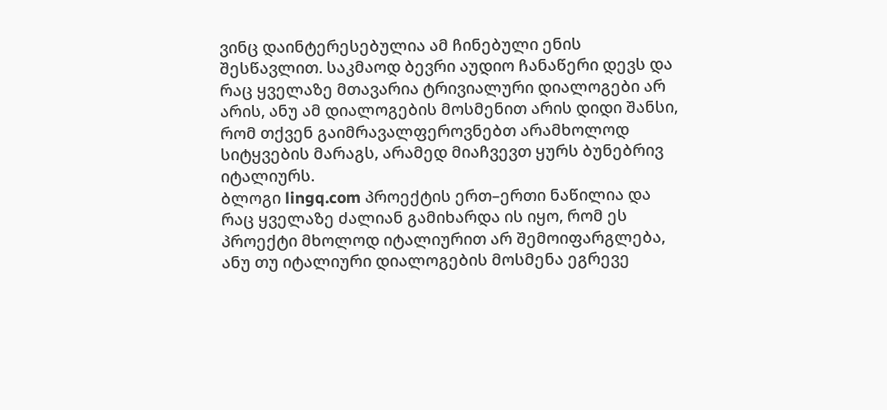ვინც დაინტერესებულია ამ ჩინებული ენის შესწავლით. საკმაოდ ბევრი აუდიო ჩანაწერი დევს და რაც ყველაზე მთავარია ტრივიალური დიალოგები არ არის, ანუ ამ დიალოგების მოსმენით არის დიდი შანსი, რომ თქვენ გაიმრავალფეროვნებთ არამხოლოდ სიტყვების მარაგს, არამედ მიაჩვევთ ყურს ბუნებრივ იტალიურს.
ბლოგი lingq.com პროექტის ერთ–ერთი ნაწილია და რაც ყველაზე ძალიან გამიხარდა ის იყო, რომ ეს პროექტი მხოლოდ იტალიურით არ შემოიფარგლება, ანუ თუ იტალიური დიალოგების მოსმენა ეგრევე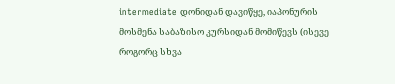intermediate დონიდან დავიწყე, იაპონურის მოსმენა საბაზისო კურსიდან მომიწევს (ისევე როგორც სხვა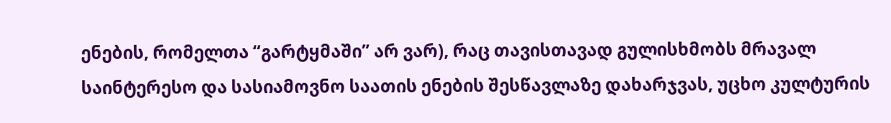ენების, რომელთა “გარტყმაში” არ ვარ), რაც თავისთავად გულისხმობს მრავალ საინტერესო და სასიამოვნო საათის ენების შესწავლაზე დახარჯვას, უცხო კულტურის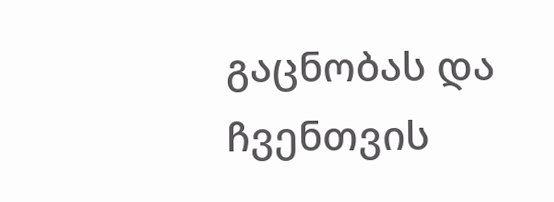გაცნობას და ჩვენთვის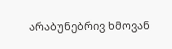არაბუნებრივ ხმოვან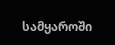სამყაროში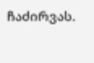ჩაძირვას.